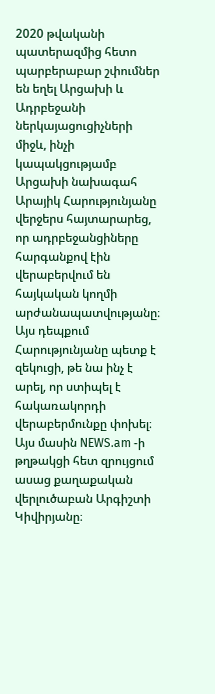2020 թվականի պատերազմից հետո պարբերաբար շփումներ են եղել Արցախի և Ադրբեջանի ներկայացուցիչների միջև, ինչի կապակցությամբ Արցախի նախագահ Արայիկ Հարությունյանը վերջերս հայտարարեց, որ ադրբեջանցիները հարգանքով էին վերաբերվում են հայկական կողմի արժանապատվությանը։ Այս դեպքում Հարությունյանը պետք է զեկուցի, թե նա ինչ է արել, որ ստիպել է հակառակորդի վերաբերմունքը փոխել։ Այս մասին NEWS.am -ի թղթակցի հետ զրույցում ասաց քաղաքական վերլուծաբան Արգիշտի Կիվիրյանը։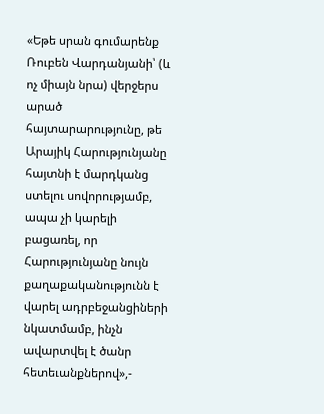«Եթե սրան գումարենք Ռուբեն Վարդանյանի՝ (և ոչ միայն նրա) վերջերս արած հայտարարությունը, թե Արայիկ Հարությունյանը հայտնի է մարդկանց ստելու սովորությամբ, ապա չի կարելի բացառել, որ Հարությունյանը նույն քաղաքականությունն է վարել ադրբեջանցիների նկատմամբ, ինչն ավարտվել է ծանր հետեւանքներով»,-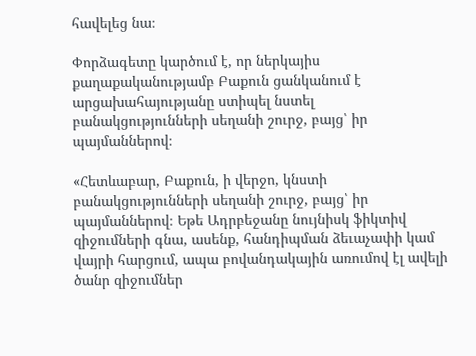հավելեց նա։

Փորձագետը կարծում է, որ ներկայիս քաղաքականությամբ Բաքուն ցանկանում է արցախահայությանը ստիպել նստել բանակցությունների սեղանի շուրջ, բայց՝ իր պայմաններով։

«Հետևաբար, Բաքուն, ի վերջո, կնստի բանակցությունների սեղանի շուրջ, բայց՝ իր պայմաններով։ Եթե Ադրբեջանը նույնիսկ ֆիկտիվ զիջումների գնա, ասենք, հանդիպման ձեւաչափի կամ վայրի հարցում, ապա բովանդակային առումով էլ ավելի ծանր զիջումներ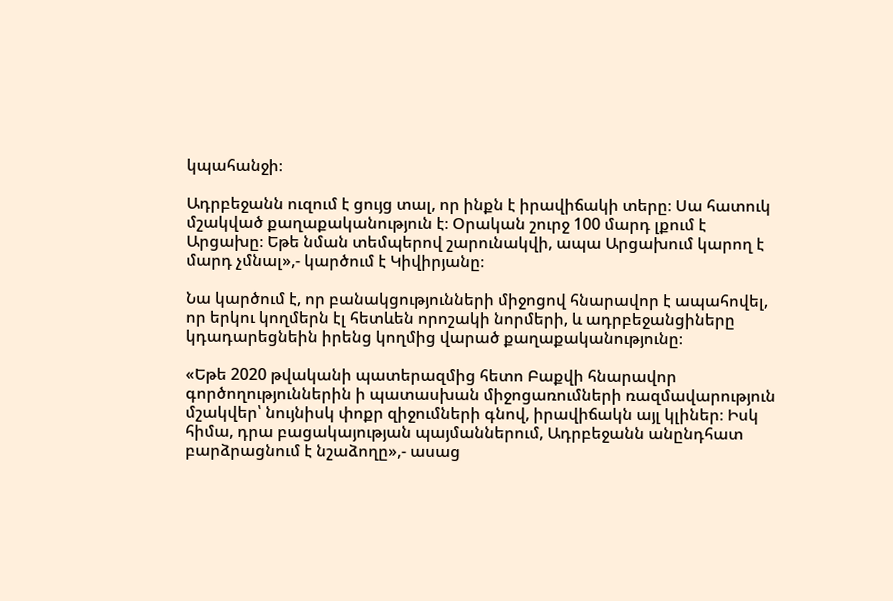կպահանջի։

Ադրբեջանն ուզում է ցույց տալ, որ ինքն է իրավիճակի տերը։ Սա հատուկ մշակված քաղաքականություն է։ Օրական շուրջ 100 մարդ լքում է Արցախը։ Եթե նման տեմպերով շարունակվի, ապա Արցախում կարող է մարդ չմնալ»,- կարծում է Կիվիրյանը։

Նա կարծում է, որ բանակցությունների միջոցով հնարավոր է ապահովել, որ երկու կողմերն էլ հետևեն որոշակի նորմերի, և ադրբեջանցիները կդադարեցնեին իրենց կողմից վարած քաղաքականությունը։

«Եթե 2020 թվականի պատերազմից հետո Բաքվի հնարավոր գործողություններին ի պատասխան միջոցառումների ռազմավարություն մշակվեր՝ նույնիսկ փոքր զիջումների գնով, իրավիճակն այլ կլիներ։ Իսկ հիմա, դրա բացակայության պայմաններում, Ադրբեջանն անընդհատ բարձրացնում է նշաձողը»,- ասաց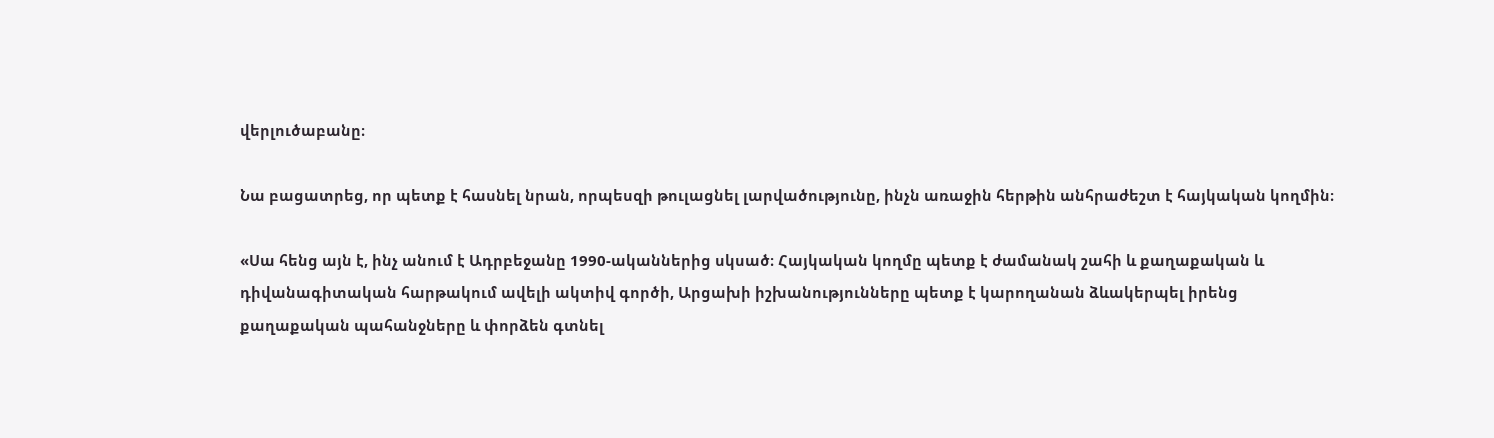վերլուծաբանը։

Նա բացատրեց, որ պետք է հասնել նրան, որպեսզի թուլացնել լարվածությունը, ինչն առաջին հերթին անհրաժեշտ է հայկական կողմին։

«Սա հենց այն է, ինչ անում է Ադրբեջանը 1990-ականներից սկսած։ Հայկական կողմը պետք է ժամանակ շահի և քաղաքական և դիվանագիտական հարթակում ավելի ակտիվ գործի, Արցախի իշխանությունները պետք է կարողանան ձևակերպել իրենց քաղաքական պահանջները և փորձեն գտնել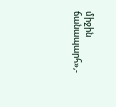միջին ճանապարհ»,-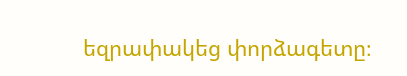եզրափակեց փորձագետը։